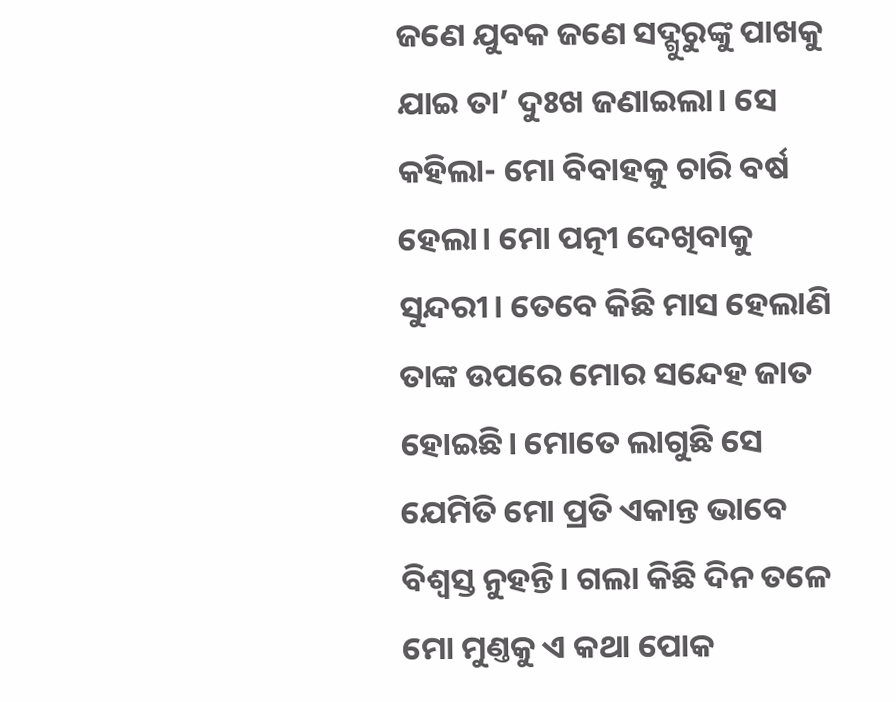ଜଣେ ଯୁବକ ଜଣେ ସଦ୍ଗୁରୁଙ୍କୁ ପାଖକୁ ଯାଇ ତା’ ଦୁଃଖ ଜଣାଇଲା। ସେ କହିଲା- ମୋ ବିବାହକୁ ଚାରି ବର୍ଷ ହେଲା। ମୋ ପତ୍ନୀ ଦେଖିବାକୁ ସୁନ୍ଦରୀ। ତେବେ କିଛି ମାସ ହେଲାଣି ତାଙ୍କ ଉପରେ ମୋର ସନ୍ଦେହ ଜାତ ହୋଇଛି। ମୋତେ ଲାଗୁଛି ସେ ଯେମିତି ମୋ ପ୍ରତି ଏକାନ୍ତ ଭାବେ ବିଶ୍ବସ୍ତ ନୁହନ୍ତି। ଗଲା କିଛି ଦିନ ତଳେ ମୋ ମୁଣ୍ତକୁ ଏ କଥା ପୋକ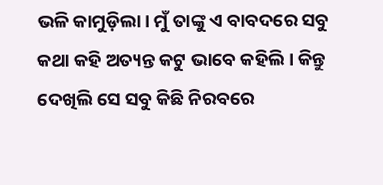ଭଳି କାମୁଡ଼ିଲା। ମୁଁ ତାଙ୍କୁ ଏ ବାବଦରେ ସବୁ କଥା କହି ଅତ୍ୟନ୍ତ କଟୁ ଭାବେ କହିଲି। କିନ୍ତୁ ଦେଖିଲି ସେ ସବୁ କିଛି ନିରବରେ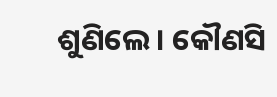ଶୁଣିଲେ। କୌଣସି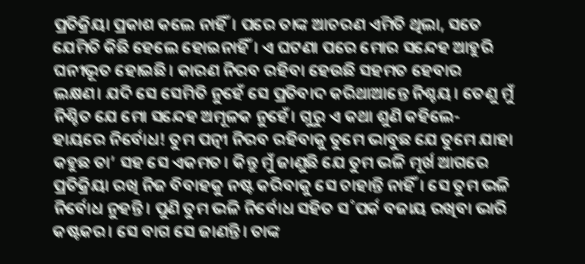ପ୍ରତିକ୍ରିୟା ପ୍ରକାଶ କଲେ ନାହିଁ। ପରେ ତାଙ୍କ ଆଚରଣ ଏମିତି ଥିଲା, ସତେ ଯେମିତି କିଛି ହେଲେ ହୋଇନାହିଁ। ଏ ଘଟଣା ପରେ ମୋର ସନ୍ଦେହ ଆହୁରି ଘନୀଭୂତ ହୋଇଛି। କାରଣ ନିରବ ରହିବା ହେଉଛି ସହମତ ହେବାର ଲକ୍ଷଣ। ଯଦି ସେ ସେମିତି ନୁହେଁ ସେ ପ୍ରତିବାଦ କରିଥାଆନ୍ତେ ନିଶ୍ଚୟ। ତେଣୁ ମୁଁ ନିଶ୍ଚିତ ଯେ ମୋ ସନ୍ଦେହ ଅମୂଳକ ନୁହେଁ। ଗୁରୁ ଏ କଥା ଶୁଣି କହିଲେ- ହାୟରେ ନିର୍ବୋଧ! ତୁମ ପତ୍ନୀ ନିରବ ରହିବାକୁ ତୁମେ ଭାବୁଛ ଯେ ତୁମେ ଯାହା କହୁଛ ତା’ ସହ ସେ ଏକମତ। କିନ୍ତୁ ମୁଁ ଜାଣୁଛି ଯେ ତୁମ ଭଳି ମୂର୍ଖ ଆଗରେ ପ୍ରତିକ୍ରିୟା ରଖି ନିଜ ବିବାହକୁ ନଷ୍ଟ କରିବାକୁ ସେ ଚାହାନ୍ତି ନାହିଁ। ସେ ତୁମ ଭଳି ନିର୍ବୋଧ ନୁହନ୍ତି। ପୁଣି ତୁମ ଭଳି ନିର୍ବୋଧ ସହିତ ସ˚ପର୍କ ବଜାୟ ରଖିବା ଭାରି କଷ୍ଟକର। ସେ ବାଗ ସେ ଜାଣନ୍ତି। ତାଙ୍କ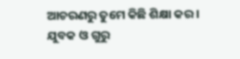ଆଚରଣରୁ ତୁମେ କିଛି ଶିକ୍ଷା କର।
ଯୁବକ ଓ ଗୁରୁ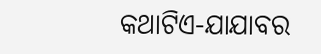କଥାଟିଏ-ଯାଯାବର